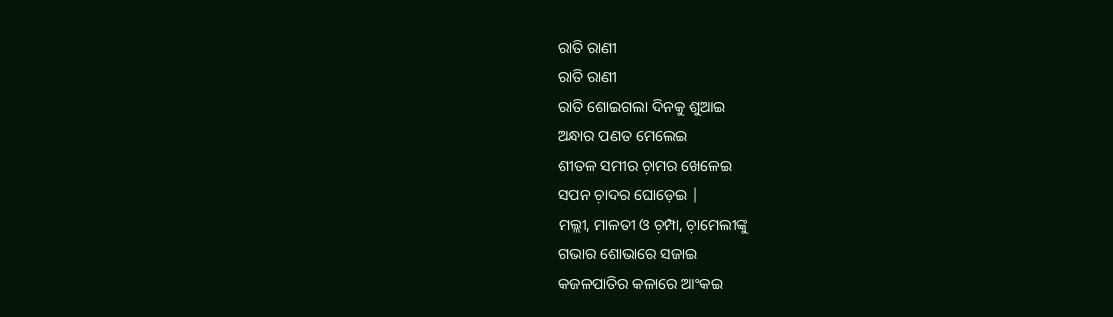ରାତି ରାଣୀ
ରାତି ରାଣୀ
ରାତି ଶୋଇଗଲା ଦିନକୁ ଶୁଆଇ
ଅନ୍ଧାର ପଣତ ମେଲେଇ
ଶୀତଳ ସମୀର ଚ଼ାମର ଖେଳେଇ
ସପନ ଚ଼ାଦର ଘୋଡ଼େଇ |
ମଲ୍ଲୀ, ମାଳତୀ ଓ ଚ଼ମ୍ପା, ଚ଼ାମେଲୀଙ୍କୁ
ଗଭାର ଶୋଭାରେ ସଜାଇ
କଜଳପାତିର କଳାରେ ଆଂକଇ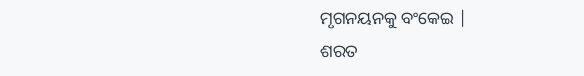ମୃଗନୟନକୁ ବଂକେଇ |
ଶରତ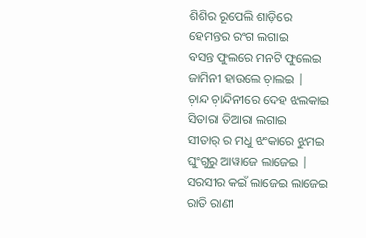ଶିଶିର ରୂପେଲି ଶାଡ଼ିରେ
ହେମନ୍ତର ରଂଗ ଲଗାଇ
ବସନ୍ତ ଫୁଲରେ ମନଟି ଫୁଲେଇ
ଜାମିନୀ ହାଉଲେ ଚ଼ାଲଇ |
ଚ଼ାନ୍ଦ ଚ଼ାନ୍ଦିନୀରେ ଦେହ ଝଲକାଇ
ସିତାରା ତିଆରା ଲଗାଇ
ସୀତାର୍ ର ମଧୁ ଝଂକାରେ ଝୁମଇ
ଘୁଂଗୁରୁ ଆୱାଜେ ଲାଜେଇ |
ସରସୀର କଇଁ ଲାଜେଇ ଲାଜେଇ
ରାତି ରାଣୀ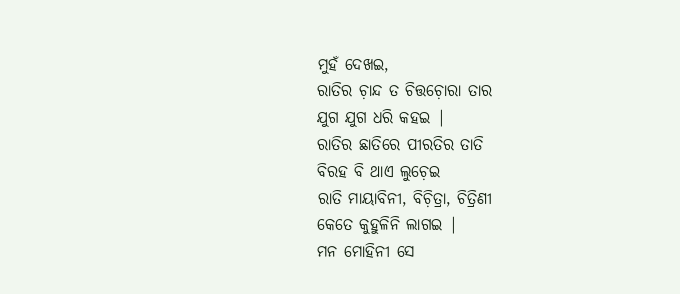ମୁହଁ ଦେଖଇ,
ରାତିର ଚ଼ାନ୍ଦ ତ ଚିତ୍ତଚ଼ୋରା ତାର
ଯୁଗ ଯୁଗ ଧରି କହଇ |
ରାତିର ଛାତିରେ ପୀରତିର ତାତି
ବିରହ ବି ଥାଏ ଲୁଚ଼େଇ
ରାତି ମାୟାବିନୀ, ବିଚ଼ିତ୍ରା, ଚିତ୍ରିଣୀ
କେତେ କୁହୁଳିନି ଲାଗଇ |
ମନ ମୋହିନୀ ସେ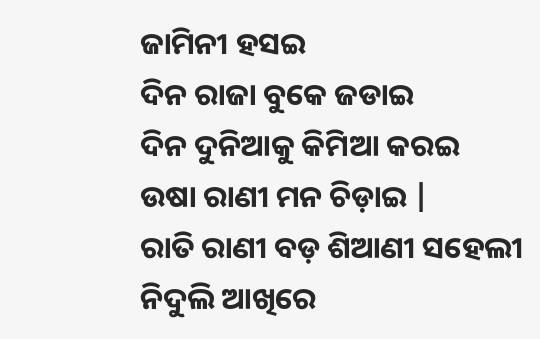ଜାମିନୀ ହସଇ
ଦିନ ରାଜା ବୁକେ ଜଡାଇ
ଦିନ ଦୁନିଆକୁ କିମିଆ କରଇ
ଉଷା ରାଣୀ ମନ ଚିଡ଼ାଇ |
ରାତି ରାଣୀ ବଡ଼ ଶିଆଣୀ ସହେଲୀ
ନିଦୁଲି ଆଖିରେ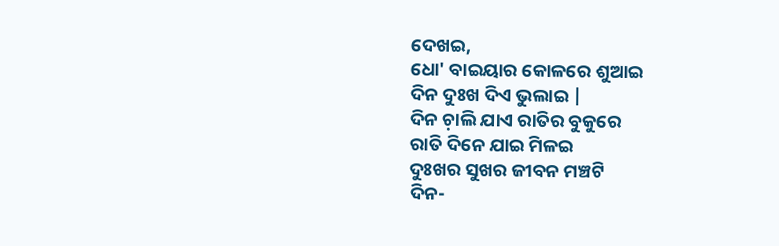ଦେଖଇ,
ଧୋ' ବାଇୟାର କୋଳରେ ଶୁଆଇ
ଦିନ ଦୁଃଖ ଦିଏ ଭୁଲାଇ |
ଦିନ ଚ଼ାଲି ଯାଏ ରାତିର ବୁକୁରେ
ରାତି ଦିନେ ଯାଇ ମିଳଇ
ଦୁଃଖର ସୁଖର ଜୀବନ ମଞ୍ଚଟି
ଦିନ-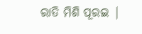ରାତି ମିଶି ପୂରଇ |